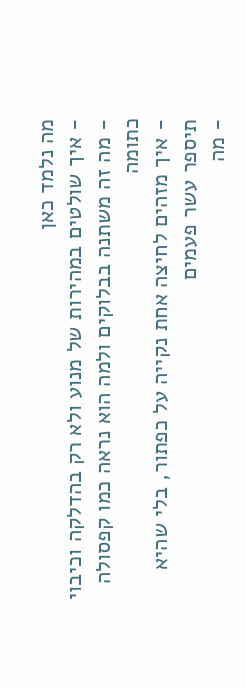מה נלמד כאן
- איך שולטים במהירות של מנוע ולא רק בהדלקה וכיבוי
- מה זה משתנה בבלוקים ולמה הוא נראה כמו קפסולה כתומה
- איך מזהים לחיצה אחת נקייה על כפתור, בלי שהיא תיספר עשר פעמים
- מה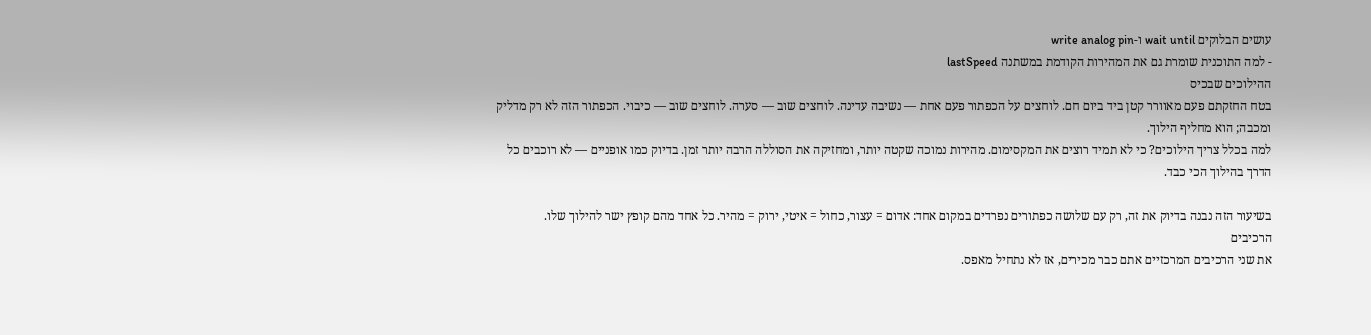עושים הבלוקים wait until ו-write analog pin
- למה התוכנית שומרת גם את המהירות הקודמת במשתנה lastSpeed
ההילוכים שבכיס
בטח החזקתם פעם מאוורר קטן ביד ביום חם. לוחצים על הכפתור פעם אחת — נשיבה עדינה. לוחצים שוב — סערה. לוחצים שוב — כיבוי. הכפתור הזה לא רק מדליק ומכבה; הוא מחליף הילוך.
למה בכלל צריך הילוכים? כי לא תמיד רוצים את המקסימום. מהירות נמוכה שקטה יותר, ומחזיקה את הסוללה הרבה יותר זמן. בדיוק כמו אופניים — לא רוכבים כל הדרך בהילוך הכי כבד.

בשיעור הזה נבנה בדיוק את זה, רק עם שלושה כפתורים נפרדים במקום אחד: אדום = עצור, כחול = איטי, ירוק = מהיר. כל אחד מהם קופץ ישר להילוך שלו.
הרכיבים
את שני הרכיבים המרכזיים אתם כבר מכירים, אז לא נתחיל מאפס.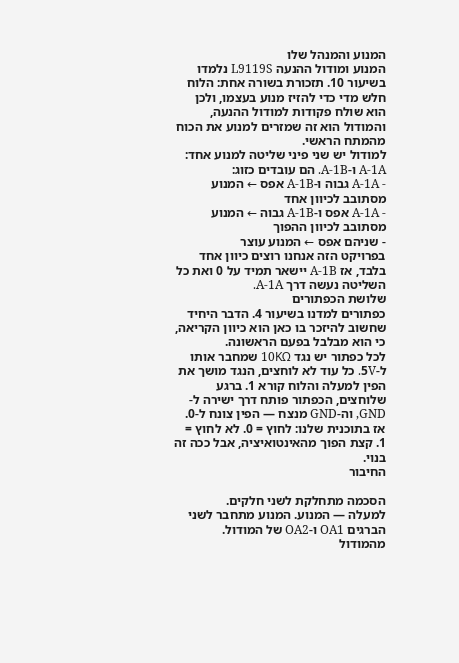המנוע והמנהל שלו
המנוע ומודול ההנעה L9119S נלמדו בשיעור 10. תזכורת בשורה אחת: הלוח חלש מדי כדי להזיז מנוע בעצמו, ולכן הוא שולח פקודות למודול ההנעה, והמודול הוא זה שמזרים למנוע את הכוח מהמתח הראשי.
למודול יש שני פיני שליטה למנוע אחד: A-1A ו-A-1B. הם עובדים כזוג:
- A-1A גבוה ו-A-1B אפס ← המנוע מסתובב לכיוון אחד
- A-1A אפס ו-A-1B גבוה ← המנוע מסתובב לכיוון ההפוך
- שניהם אפס ← המנוע עוצר
בפרויקט הזה אנחנו רוצים כיוון אחד בלבד, אז A-1B יישאר תמיד על 0 ואת כל השליטה נעשה דרך A-1A.
שלושת הכפתורים
כפתורים למדנו בשיעור 4. הדבר היחיד שחשוב להיזכר בו כאן הוא כיוון הקריאה, כי הוא מבלבל בפעם הראשונה.
לכל כפתור יש נגד 10KΩ שמחבר אותו ל-5V. כל עוד לא לוחצים, הנגד מושך את הפין למעלה והלוח קורא 1. ברגע שלוחצים, הכפתור פותח דרך ישירה ל-GND, וה-GND מנצח — הפין צונח ל-0.
אז בתוכנית שלנו: לחוץ = 0. לא לחוץ = 1. קצת הפוך מהאינטואיציה, אבל ככה זה בנוי.
החיבור

הסכמה מתחלקת לשני חלקים.
למעלה — המנוע. המנוע מתחבר לשני הברגים OA1 ו-OA2 של המודול. מהמודול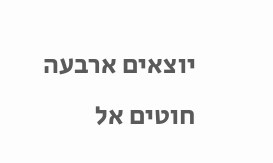יוצאים ארבעה חוטים אל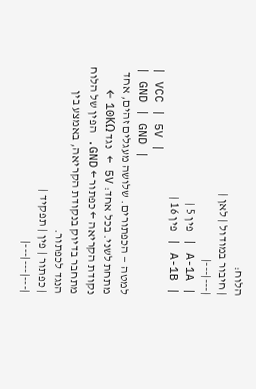הלוח:
| חיבור במודול | לאן |
|---|---|
| A-1A | פין 5 |
| A-1B | פין 16 |
| VCC | 5V |
| GND | GND |
למטה — הכפתורים. שלושה מעגלים זהים, אחד מתחת לשני. בכל אחד: 5V ← נגד 10KΩ ← נקודת הקריאה ← כפתור ← GND. הפין של הלוח מתחבר בדיוק בנקודת הקריאה, באמצע בין הנגד לכפתור.
| כפתור | פין | תפקיד |
|---|---|---|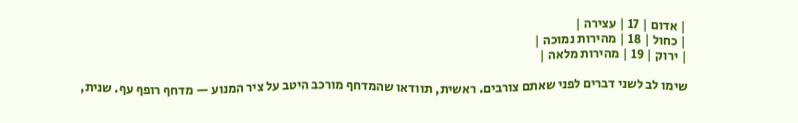| אדום | 17 | עצירה |
| כחול | 18 | מהירות נמוכה |
| ירוק | 19 | מהירות מלאה |

שימו לב לשני דברים לפני שאתם צורבים. ראשית, תוודאו שהמדחף מורכב היטב על ציר המנוע — מדחף רופף עף. שנית,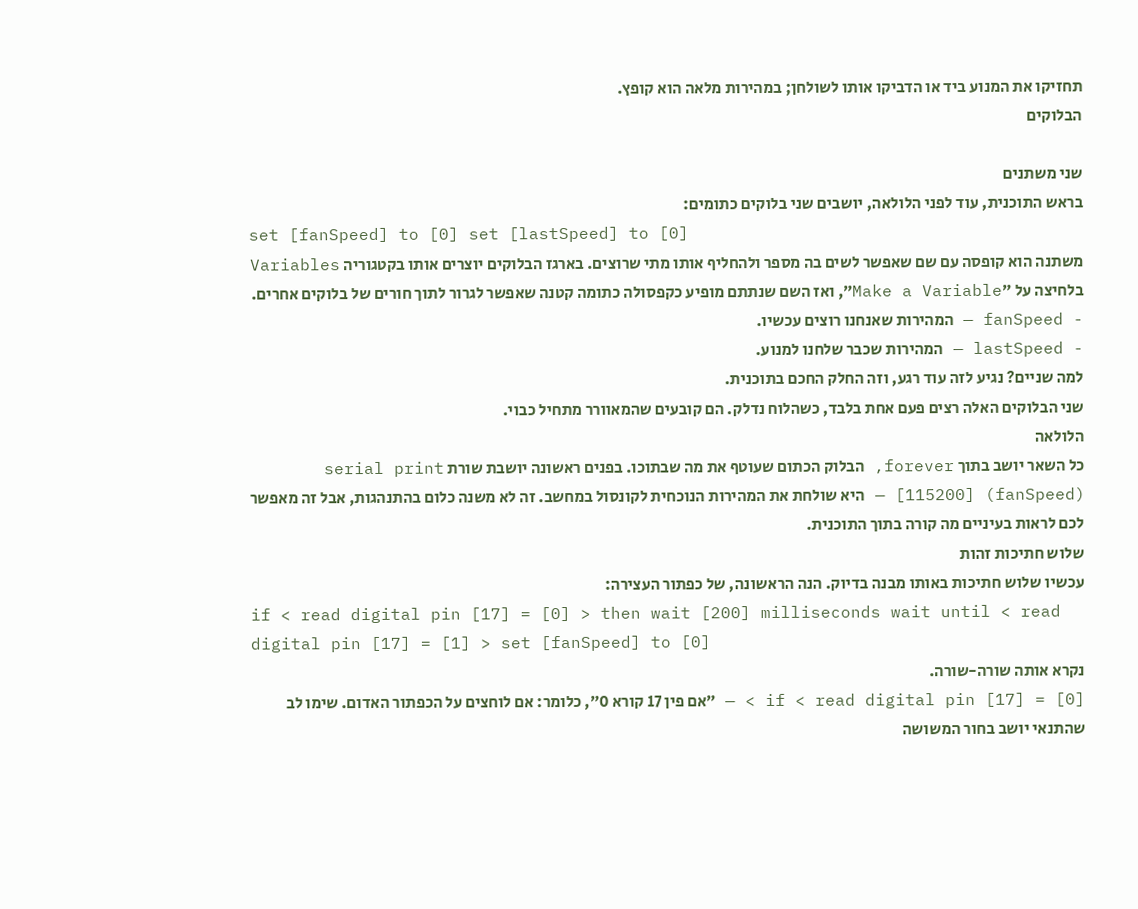תחזיקו את המנוע ביד או הדביקו אותו לשולחן; במהירות מלאה הוא קופץ.
הבלוקים

שני משתנים
בראש התוכנית, עוד לפני הלולאה, יושבים שני בלוקים כתומים:
set [fanSpeed] to [0] set [lastSpeed] to [0]
משתנה הוא קופסה עם שם שאפשר לשים בה מספר ולהחליף אותו מתי שרוצים. בארגז הבלוקים יוצרים אותו בקטגוריה Variables בלחיצה על ״Make a Variable״, ואז השם שנתתם מופיע כקפסולה כתומה קטנה שאפשר לגרור לתוך חורים של בלוקים אחרים.
- fanSpeed — המהירות שאנחנו רוצים עכשיו.
- lastSpeed — המהירות שכבר שלחנו למנוע.
למה שניים? נגיע לזה עוד רגע, וזה החלק החכם בתוכנית.
שני הבלוקים האלה רצים פעם אחת בלבד, כשהלוח נדלק. הם קובעים שהמאוורר מתחיל כבוי.
הלולאה
כל השאר יושב בתוך forever, הבלוק הכתום שעוטף את מה שבתוכו. בפנים ראשונה יושבת שורת serial print [115200] (fanSpeed) — היא שולחת את המהירות הנוכחית לקונסול במחשב. זה לא משנה כלום בהתנהגות, אבל זה מאפשר לכם לראות בעיניים מה קורה בתוך התוכנית.
שלוש חתיכות זהות
עכשיו שלוש חתיכות באותו מבנה בדיוק. הנה הראשונה, של כפתור העצירה:
if < read digital pin [17] = [0] > then wait [200] milliseconds wait until < read digital pin [17] = [1] > set [fanSpeed] to [0]
נקרא אותה שורה-שורה.
if < read digital pin [17] = [0] > — ״אם פין 17 קורא 0״, כלומר: אם לוחצים על הכפתור האדום. שימו לב שהתנאי יושב בחור המשושה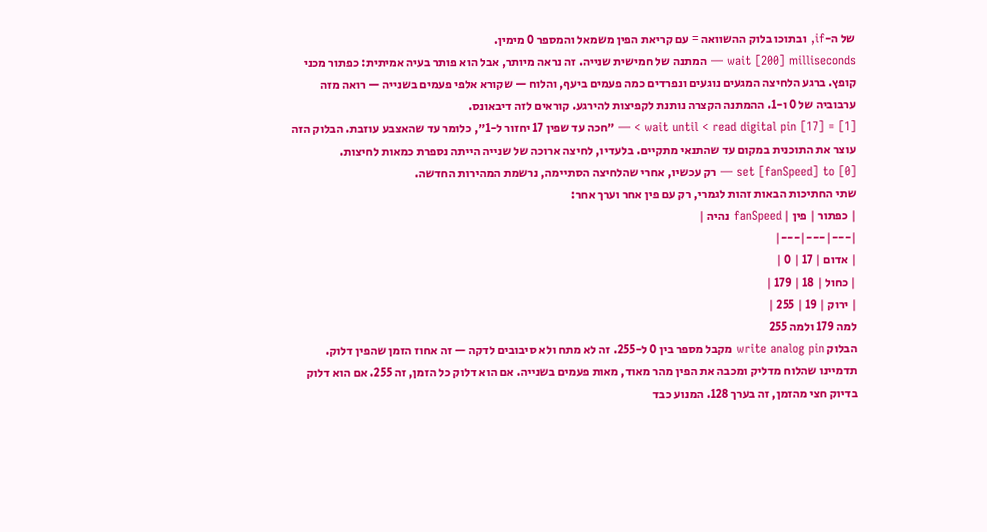של ה-if, ובתוכו בלוק ההשוואה = עם קריאת הפין משמאל והמספר 0 מימין.
wait [200] milliseconds — המתנה של חמישית שנייה. זה נראה מיותר, אבל הוא פותר בעיה אמיתית: כפתור מכני קופץ. ברגע הלחיצה המגעים נוגעים ונפרדים כמה פעמים ביעף, והלוח — שקורא אלפי פעמים בשנייה — רואה מזה ערבוביה של 0 ו-1. ההמתנה הקצרה נותנת לקפיצות להירגע. קוראים לזה דיבאונס.
wait until < read digital pin [17] = [1] > — ״חכה עד שפין 17 יחזור ל-1״, כלומר עד שהאצבע עוזבת. הבלוק הזה עוצר את התוכנית במקום עד שהתנאי מתקיים. בלעדיו, לחיצה ארוכה של שנייה הייתה נספרת כמאות לחיצות.
set [fanSpeed] to [0] — רק עכשיו, אחרי שהלחיצה הסתיימה, נרשמת המהירות החדשה.
שתי החתיכות הבאות זהות לגמרי, רק עם פין אחר וערך אחר:
| כפתור | פין | fanSpeed נהיה |
|---|---|---|
| אדום | 17 | 0 |
| כחול | 18 | 179 |
| ירוק | 19 | 255 |
למה 179 ולמה 255
הבלוק write analog pin מקבל מספר בין 0 ל-255. זה לא מתח ולא סיבובים לדקה — זה אחוז הזמן שהפין דלוק.
תדמיינו שהלוח מדליק ומכבה את הפין מהר מאוד, מאות פעמים בשנייה. אם הוא דלוק כל הזמן, זה 255. אם הוא דלוק בדיוק חצי מהזמן, זה בערך 128. המנוע כבד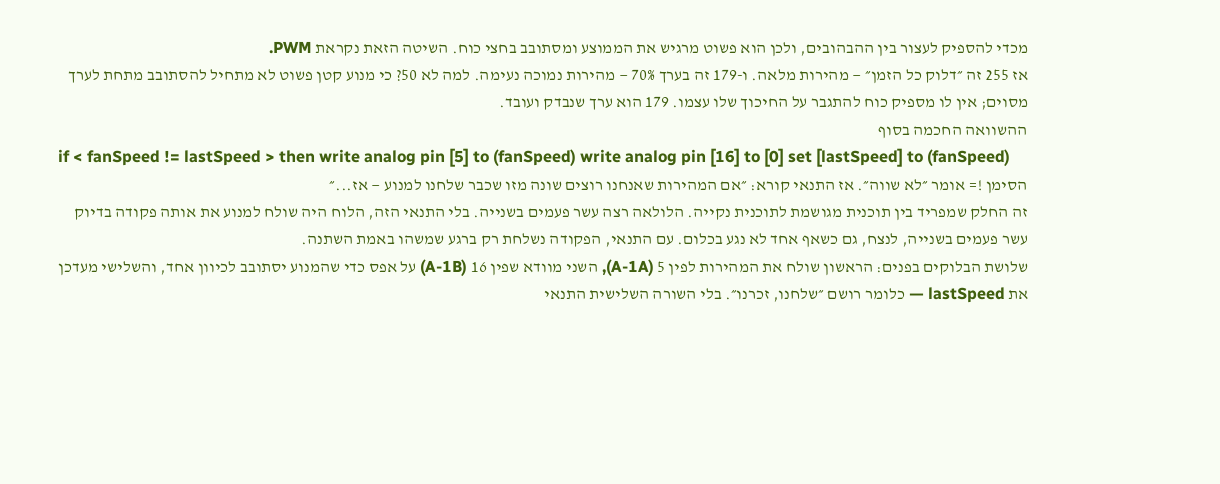מכדי להספיק לעצור בין ההבהובים, ולכן הוא פשוט מרגיש את הממוצע ומסתובב בחצי כוח. השיטה הזאת נקראת PWM.
אז 255 זה ״דלוק כל הזמן״ — מהירות מלאה. ו-179 זה בערך 70% — מהירות נמוכה נעימה. למה לא 50? כי מנוע קטן פשוט לא מתחיל להסתובב מתחת לערך מסוים; אין לו מספיק כוח להתגבר על החיכוך שלו עצמו. 179 הוא ערך שנבדק ועובד.
ההשוואה החכמה בסוף
if < fanSpeed != lastSpeed > then write analog pin [5] to (fanSpeed) write analog pin [16] to [0] set [lastSpeed] to (fanSpeed)
הסימן != אומר ״לא שווה״. אז התנאי קורא: ״אם המהירות שאנחנו רוצים שונה מזו שכבר שלחנו למנוע — אז...״
זה החלק שמפריד בין תוכנית מגושמת לתוכנית נקייה. הלולאה רצה עשר פעמים בשנייה. בלי התנאי הזה, הלוח היה שולח למנוע את אותה פקודה בדיוק עשר פעמים בשנייה, לנצח, גם כשאף אחד לא נגע בכלום. עם התנאי, הפקודה נשלחת רק ברגע שמשהו באמת השתנה.
שלושת הבלוקים בפנים: הראשון שולח את המהירות לפין 5 (A-1A), השני מוודא שפין 16 (A-1B) על אפס כדי שהמנוע יסתובב לכיוון אחד, והשלישי מעדכן את lastSpeed — כלומר רושם ״שלחנו, זכרנו״. בלי השורה השלישית התנאי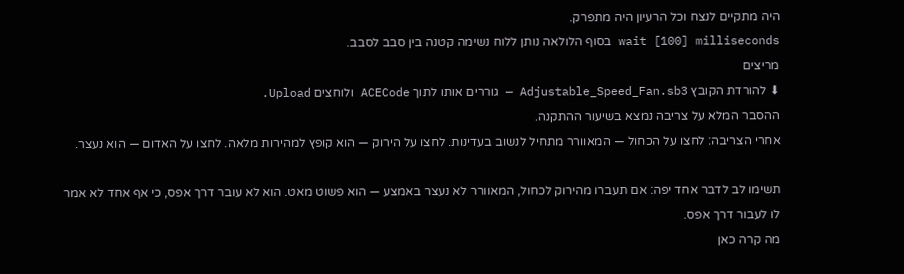היה מתקיים לנצח וכל הרעיון היה מתפרק.
wait [100] milliseconds בסוף הלולאה נותן ללוח נשימה קטנה בין סבב לסבב.
מריצים
⬇ להורדת הקובץ Adjustable_Speed_Fan.sb3 — גוררים אותו לתוך ACECode ולוחצים Upload.
ההסבר המלא על צריבה נמצא בשיעור ההתקנה.
אחרי הצריבה: לחצו על הכחול — המאוורר מתחיל לנשוב בעדינות. לחצו על הירוק — הוא קופץ למהירות מלאה. לחצו על האדום — הוא נעצר.

תשימו לב לדבר אחד יפה: אם תעברו מהירוק לכחול, המאוורר לא נעצר באמצע — הוא פשוט מאט. הוא לא עובר דרך אפס, כי אף אחד לא אמר לו לעבור דרך אפס.
מה קרה כאן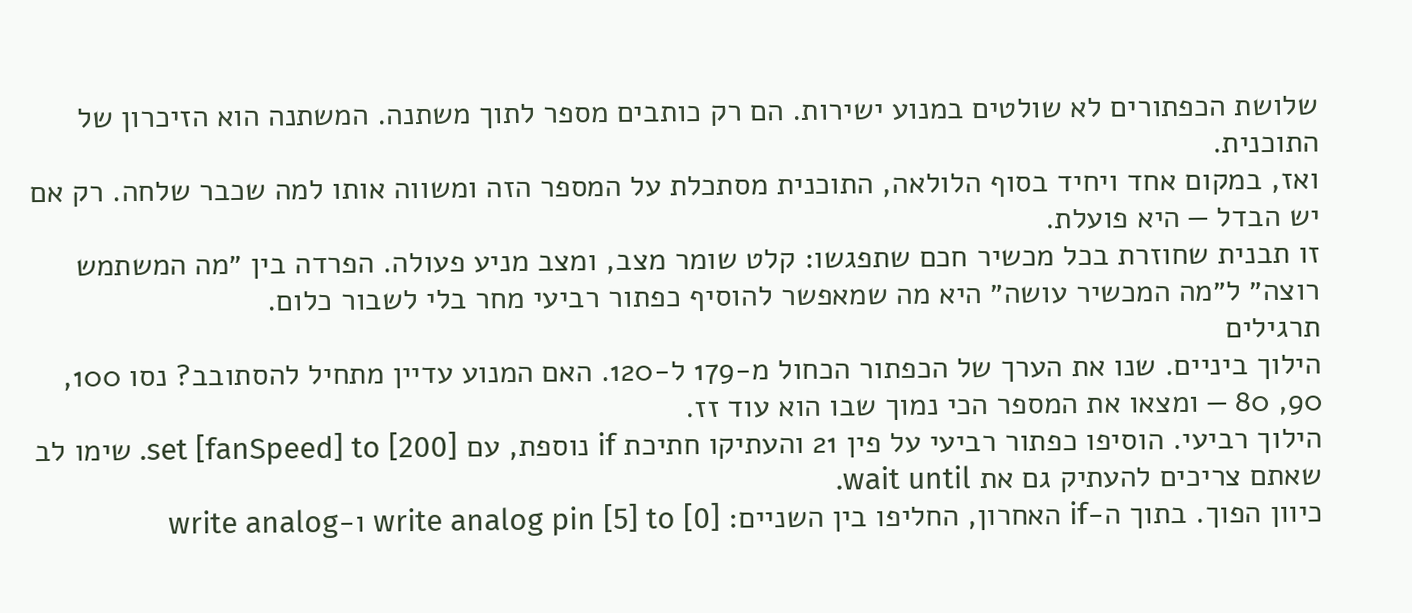שלושת הכפתורים לא שולטים במנוע ישירות. הם רק כותבים מספר לתוך משתנה. המשתנה הוא הזיכרון של התוכנית.
ואז, במקום אחד ויחיד בסוף הלולאה, התוכנית מסתכלת על המספר הזה ומשווה אותו למה שכבר שלחה. רק אם יש הבדל — היא פועלת.
זו תבנית שחוזרת בכל מכשיר חכם שתפגשו: קלט שומר מצב, ומצב מניע פעולה. הפרדה בין ״מה המשתמש רוצה״ ל״מה המכשיר עושה״ היא מה שמאפשר להוסיף כפתור רביעי מחר בלי לשבור כלום.
תרגילים
הילוך ביניים. שנו את הערך של הכפתור הכחול מ-179 ל-120. האם המנוע עדיין מתחיל להסתובב? נסו 100, 90, 80 — ומצאו את המספר הכי נמוך שבו הוא עוד זז.
הילוך רביעי. הוסיפו כפתור רביעי על פין 21 והעתיקו חתיכת if נוספת, עם set [fanSpeed] to [200]. שימו לב שאתם צריכים להעתיק גם את wait until.
כיוון הפוך. בתוך ה-if האחרון, החליפו בין השניים: write analog pin [5] to [0] ו-write analog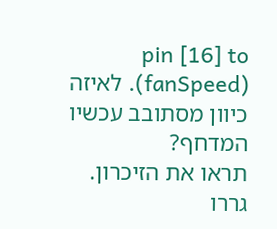pin [16] to (fanSpeed). לאיזה כיוון מסתובב עכשיו המדחף?
תראו את הזיכרון. גררו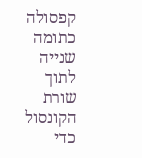קפסולה כתומה שנייה לתוך שורת הקונסול כדי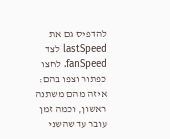להדפיס גם את lastSpeed לצד fanSpeed. לחצו כפתור וצפו בהם: איזה מהם משתנה ראשון, וכמה זמן עובר עד שהשני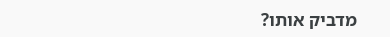מדביק אותו?